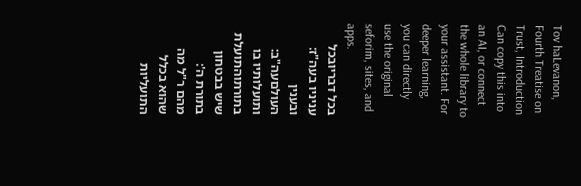Tov haLevanon, Fourth Treatise on Trust, Introduction
Can copy this into an AI, or connect the whole library to your assistant. For deeper learning, you can directly use the original seforim, sites, and apps.
בכל דבריובכל עניניו בעה"ז:
ובענין העולםעה"ב:
ותועלותיו בו בתורתוהתועלת שיש בבטחון בתורת ה':
מהם ר"ל מה שהוא בכלל התועליות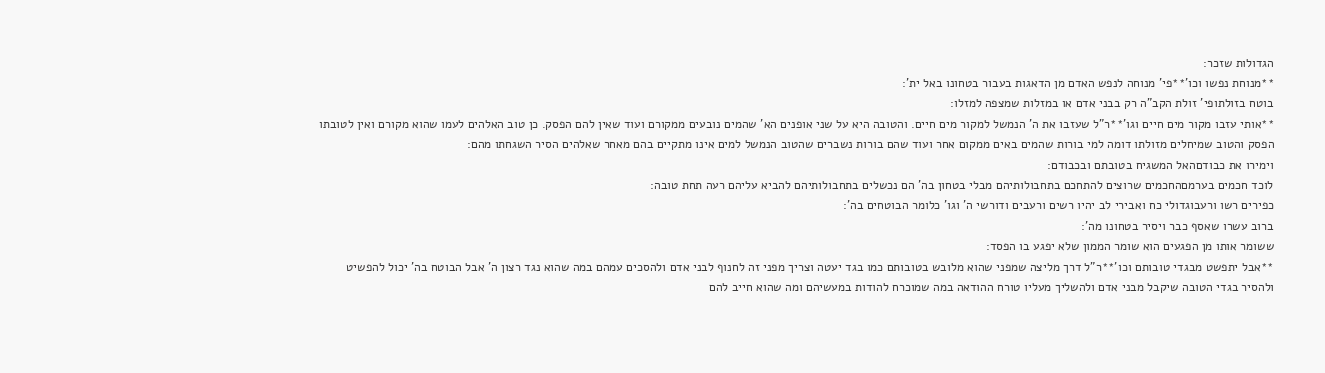הגדולות שזכר:
**מנוחת נפשו וכו'**פי' מנוחה לנפש האדם מן הדאגות בעבור בטחונו באל ית':
בוטח בזולתופי' זולת הקב"ה רק בבני אדם או במזלות שמצפה למזלו:
**אותי עזבו מקור מים חיים וגו'**ר"ל שעזבו את ה' הנמשל למקור מים חיים. והטובה היא על שני אופנים הא' שהמים נובעים ממקורם ועוד שאין להם הפסק. כן טוב האלהים לעמו שהוא מקורם ואין לטובתו הפסק והטוב שמיחלים מזולתו דומה למי בורות שהמים באים ממקום אחר ועוד שהם בורות נשברים שהטוב הנמשל למים אינו מתקיים בהם מאחר שאלהים הסיר השגחתו מהם:
וימירו את כבודםהאל המשגיח בטובתם ובכבודם:
לוכד חכמים בערמםהחכמים שרוצים להתחכם בתחבולותיהם מבלי בטחון בה' הם נכשלים בתחבולותיהם להביא עליהם רעה תחת טובה:
כפירים רשו ורעבוגדולי כח ואבירי לב יהיו רשים ורעבים ודורשי ה' וגו' כלומר הבוטחים בה':
ברוב עשרו שאסף כבר ויסיר בטחונו מה':
ששומר אותו מן הפגעים הוא שומר הממון שלא יפגע בו הפסד:
**אבל יתפשט מבגדי טובותם וכו'**ר"ל דרך מליצה שמפני שהוא מלובש בטובותם כמו בגד יעטה וצריך מפני זה לחנוף לבני אדם ולהסכים עמהם במה שהוא נגד רצון ה' אבל הבוטח בה' יכול להפשיט ולהסיר בגדי הטובה שיקבל מבני אדם ולהשליך מעליו טורח ההודאה במה שמוכרח להודות במעשיהם ומה שהוא חייב להם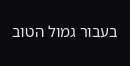בעבור גמול הטוב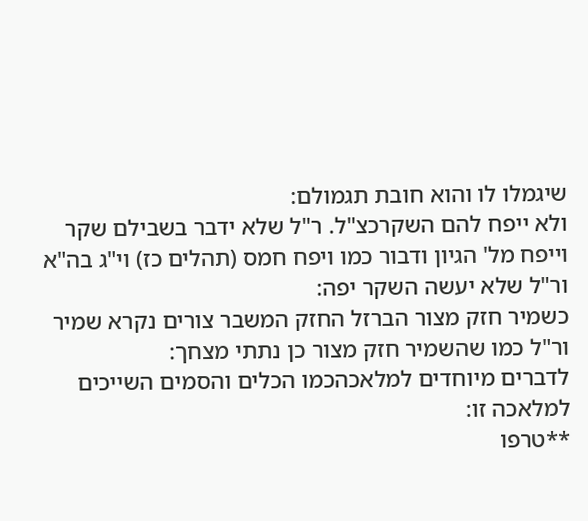שיגמלו לו והוא חובת תגמולם:
ולא ייפח להם השקרכצ"ל. ר"ל שלא ידבר בשבילם שקר וייפח מל' הגיון ודבור כמו ויפח חמס (תהלים כז) וי"ג בה"א ור"ל שלא יעשה השקר יפה:
כשמיר חזק מצור הברזל החזק המשבר צורים נקרא שמיר ור"ל כמו שהשמיר חזק מצור כן נתתי מצחך:
לדברים מיוחדים למלאכהכמו הכלים והסמים השייכים למלאכה זו:
**טרפו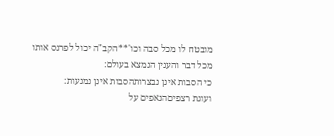מובטח לו מכל סבה וכו'**הקב"ה יכול לפרנס אותו מכל דבר והענין הנמצא בעולם:
כי הסבות אינן נבצרותהסבות אינן נמנעות:
ועוגת רצפיםהנאפים על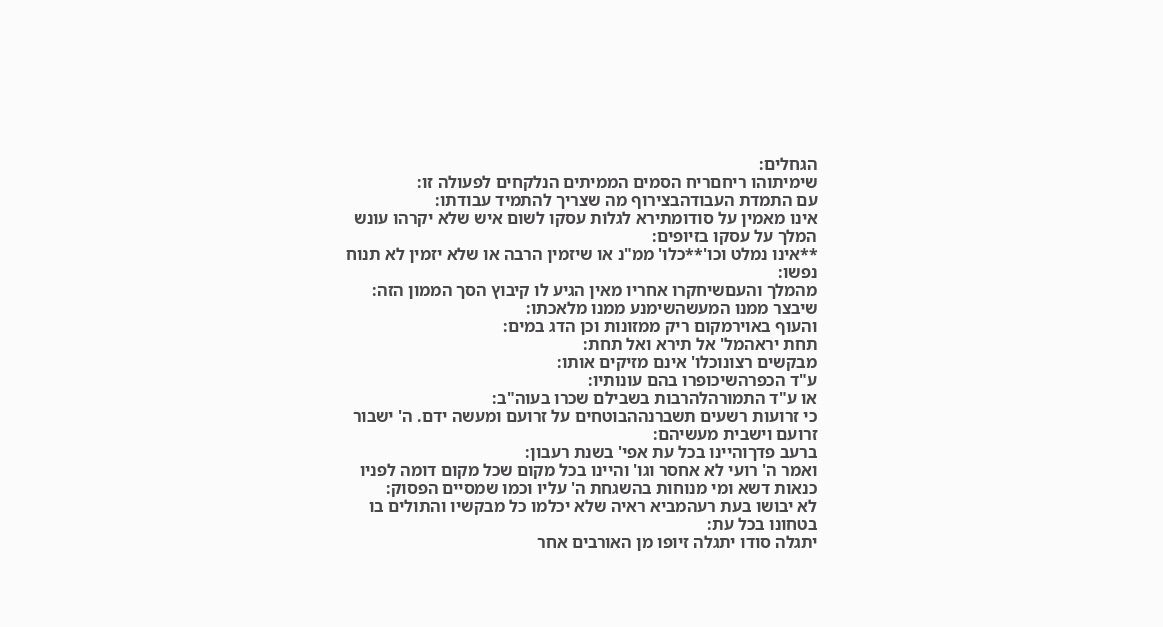הגחלים:
שימיתוהו ריחםריח הסמים הממיתים הנלקחים לפעולה זו:
עם התמדת העבודהבצירוף מה שצריך להתמיד עבודתו:
אינו מאמין על סודומתירא לגלות עסקו לשום איש שלא יקרהו עונש המלך על עסקו בזיופים:
**אינו נמלט וכו'**כלו' ממ"נ או שיזמין הרבה או שלא יזמין לא תנוח נפשו:
מהמלך והעםשיחקרו אחריו מאין הגיע לו קיבוץ הסך הממון הזה:
שיבצר ממנו המעשהשימנע ממנו מלאכתו:
והעוף באוירמקום ריק ממזונות וכן הדג במים:
תחת יראהמל' אל תירא ואל תחת:
מבקשים רצונוכלו' אינם מזיקים אותו:
ע"ד הכפרהשיכופרו בהם עונותיו:
או ע"ד התמורהלהרבות בשבילם שכרו בעוה"ב:
כי זרועות רשעים תשברנההבוטחים על זרועם ומעשה ידם. ה' ישבור זרועם וישבית מעשיהם:
ברעב פדךוהיינו בכל עת אפי' בשנת רעבון:
ואמר ה' רועי לא אחסר וגו' והיינו בכל מקום שכל מקום דומה לפניו כנאות דשא ומי מנוחות בהשגחת ה' עליו וכמו שמסיים הפסוק:
לא יבושו בעת רעהמביא ראיה שלא יכלמו כל מבקשיו והתולים בו בטחונו בכל עת:
יתגלה סודו יתגלה זיופו מן האורבים אחר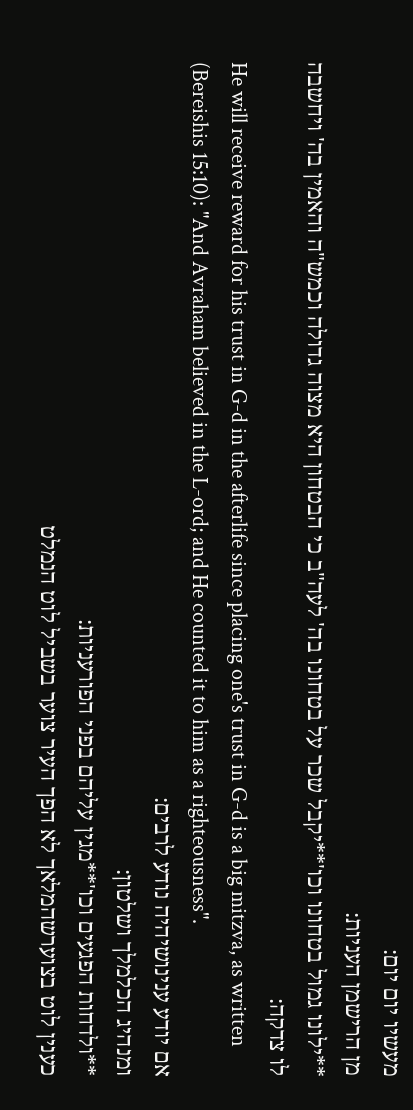מעשיו יום יום:
מן הרישמן העניות:
**ילונו גמול בטחונו וכו'**יקבל שכר על בטחונו בה' לעה"ב כי הבטחון היא מצוה גדולה וכמש"ה והאמין בה' ויחשבה לו צדקה:
He will receive reward for his trust in G-d in the afterlife since placing one's trust in G-d is a big mitzva, as written (Bereishis 15:10): "And Avraham believed in the L-ord; and He counted it to him as a righteousness".
אם יודע ענינושיהיה נודע לרבים:
ומנהיג הכלמלך ושלטון:
**ולדחות הפגעים וכו'**מגין עליהם בפני הפורעניות:
כענין לוט בצוערשהמלאך לא הפך העיר צוער בשביל לוט הנמלט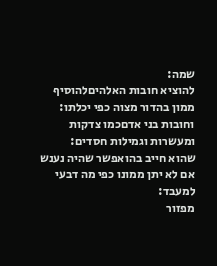שמה:
להוציא חובות האלהיםלהוסיף ממון בהדור מצוה כפי יכלתו:
וחובות בני אדםכמו צדקות ומעשרות וגמילות חסדים:
שהוא חייב בהואפשר שהיה נענש אם לא יתן ממונו כפי מה דבעי למעבד:
מפזור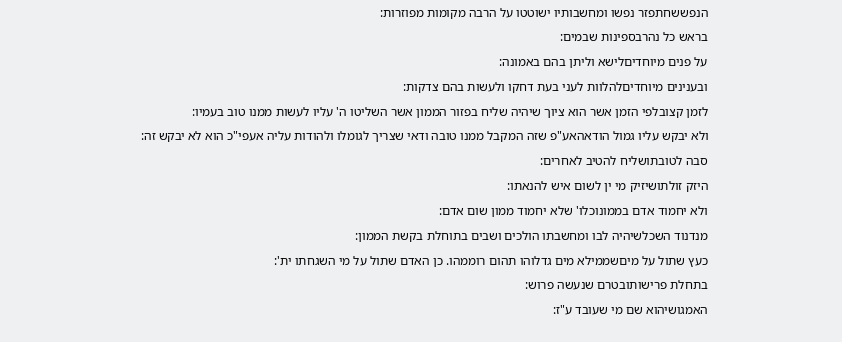הנפששחתפזר נפשו ומחשבותיו ישוטטו על הרבה מקומות מפוזרות:
בראש כל נהרבספינות שבמים:
על פנים מיוחדיםלישא וליתן בהם באמונה:
ובענינים מיוחדיםלהלוות לעני בעת דחקו ולעשות בהם צדקות:
לזמן קצובלפי הזמן אשר הוא ציוך שיהיה שליח בפזור הממון אשר השליטו ה' עליו לעשות ממנו טוב בעמיו:
ולא יבקש עליו גמול הודאהאע"פ שזה המקבל ממנו טובה ודאי שצריך לגומלו ולהודות עליה אעפי"כ הוא לא יבקש זה:
סבה לטובתושליח להטיב לאחרים:
היזק זולתושיזיק מי ין לשום איש להנאתו:
ולא יחמוד אדם בממונוכלו' שלא יחמוד ממון שום אדם:
מנדנוד השכלשיהיה לבו ומחשבתו הולכים ושבים בתוחלת בקשת הממון:
כעץ שתול על מיםשממילא מים גדלוהו תהום רוממהו. כן האדם שתול על מי השגחתו ית':
בתחלת פרישותובטרם שנעשה פרוש:
האמגושיהוא שם מי שעובד ע"ז: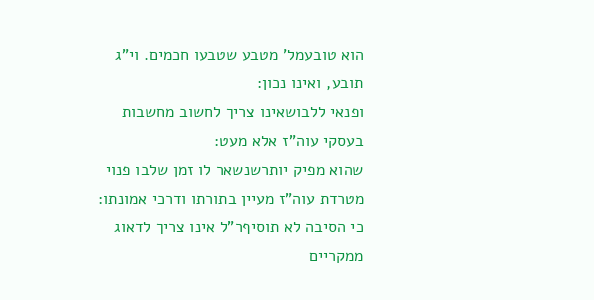הוא טובעמל' מטבע שטבעו חכמים. וי"ג תובע, ואינו נכון:
ופנאי ללבושאינו צריך לחשוב מחשבות בעסקי עוה"ז אלא מעט:
שהוא מפיק יותרשנשאר לו זמן שלבו פנוי מטרדת עוה"ז מעיין בתורתו ודרכי אמונתו:
כי הסיבה לא תוסיףר"ל אינו צריך לדאוג ממקריים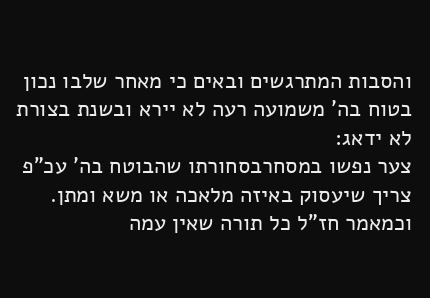והסבות המתרגשים ובאים כי מאחר שלבו נכון בטוח בה' משמועה רעה לא יירא ובשנת בצורת לא ידאג:
צער נפשו במסחרבסחורתו שהבוטח בה' עכ"פ צריך שיעסוק באיזה מלאכה או משא ומתן. וכמאמר חז"ל כל תורה שאין עמה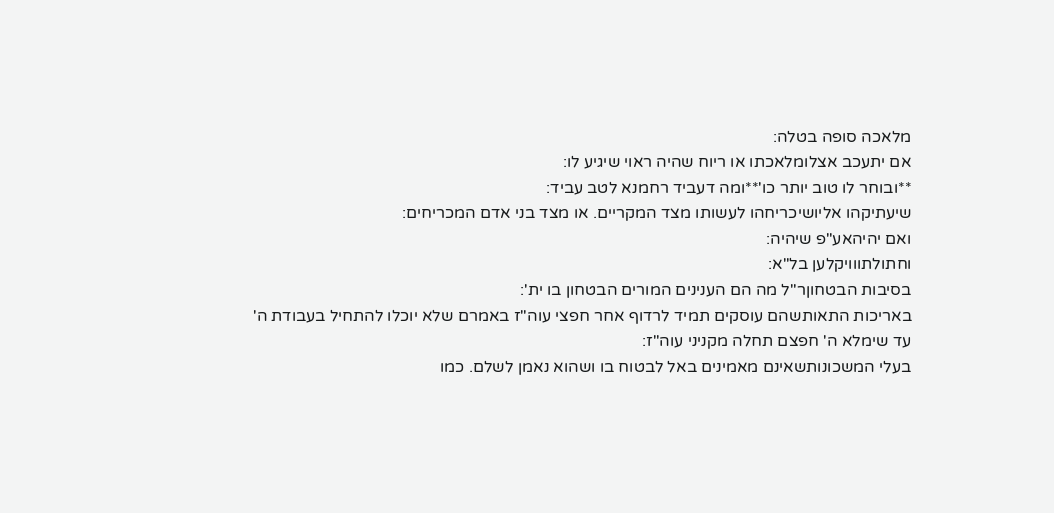מלאכה סופה בטלה:
אם יתעכב אצלומלאכתו או ריוח שהיה ראוי שיגיע לו:
**ובוחר לו טוב יותר כו'**ומה דעביד רחמנא לטב עביד:
שיעתיקהו אליושיכריחהו לעשותו מצד המקריים. או מצד בני אדם המכריחים:
ואם יהיהאע"פ שיהיה:
וחתולתווויקלען בל"א:
בסיבות הבטחוןר"ל מה הם הענינים המורים הבטחון בו ית':
באריכות התאותשהם עוסקים תמיד לרדוף אחר חפצי עוה"ז באמרם שלא יוכלו להתחיל בעבודת ה' עד שימלא ה' חפצם תחלה מקניני עוה"ז:
בעלי המשכונותשאינם מאמינים באל לבטוח בו ושהוא נאמן לשלם. כמו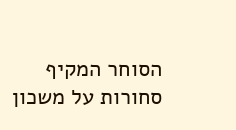הסוחר המקיף סחורות על משכון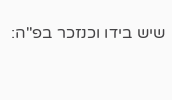שיש בידו וכנזכר בפ"ה: